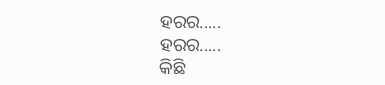ହରର.....
ହରର.....
କିଛି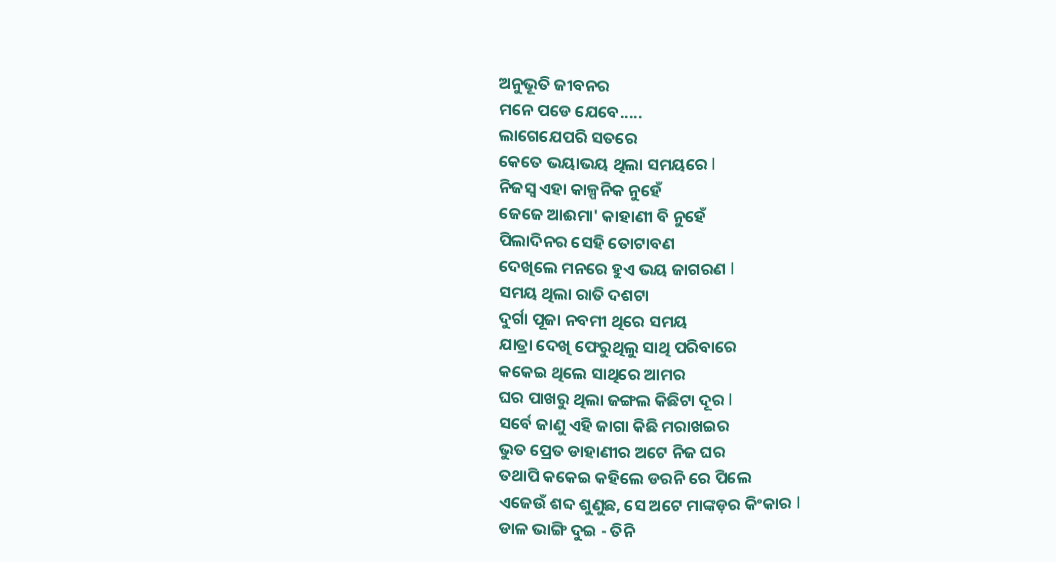ଅନୁଭୂତି ଜୀବନର
ମନେ ପଡେ ଯେବେ.....
ଲାଗେଯେପରି ସତରେ
କେତେ ଭୟାଭୟ ଥିଲା ସମୟରେ I
ନିଜସ୍ୱ ଏହା କାଳ୍ପନିକ ନୁହେଁ
ଜେଜେ ଆଈମା' କାହାଣୀ ବି ନୁହେଁ
ପିଲାଦିନର ସେହି ତୋଟାବଣ
ଦେଖିଲେ ମନରେ ହୁଏ ଭୟ ଜାଗରଣ I
ସମୟ ଥିଲା ରାତି ଦଶଟା
ଦୁର୍ଗା ପୂଜା ନବମୀ ଥିରେ ସମୟ
ଯାତ୍ରା ଦେଖି ଫେରୁଥିଲୁ ସାଥି ପରିବାରେ
କକେଇ ଥିଲେ ସାଥିରେ ଆମର
ଘର ପାଖରୁ ଥିଲା ଜଙ୍ଗଲ କିଛିଟା ଦୂର I
ସର୍ବେ ଜାଣୁ ଏହି ଜାଗା କିଛି ମରାଖଇର
ଭୁତ ପ୍ରେତ ଡାହାଣୀର ଅଟେ ନିଜ ଘର
ତଥାପି କକେଇ କହିଲେ ଡରନି ରେ ପିଲେ
ଏଜେଉଁ ଶବ୍ଦ ଶୁଣୁଛ, ସେ ଅଟେ ମାଙ୍କଡ଼ର କିଂକାର I
ଡାଳ ଭାଙ୍ଗି ଦୁଇ - ତିନି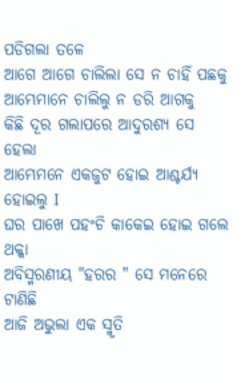ପଡିଗଲା ତଳେ
ଆଗେ ଆଗେ ଚାଲିଲା ସେ ନ ଚାହିଁ ପଛକୁ
ଆମ୍ଭେମାନେ ଚାଲିଲୁ ନ ଡରି ଆଗକୁ
କିଛି ଦୂର ଗଲାପରେ ଆଦୁରଶ୍ୟ ସେ ହେଲା
ଆମ୍ଭେମନେ ଏକଜୁଟ ହୋଇ ଆଶ୍ଚର୍ଯ୍ୟ ହୋଇଲୁ I
ଘର ପାଖେ ପହଂଚି କାକେଇ ହୋଇ ଗଲେ ଥକ୍କା
ଅବିସ୍ମରଣୀୟ "ହରର " ସେ ମନେରେ ଟାଣିଛି
ଆଜି ଅଭୁଲା ଏକ ସ୍ମୃତି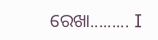ରେଖା......... I